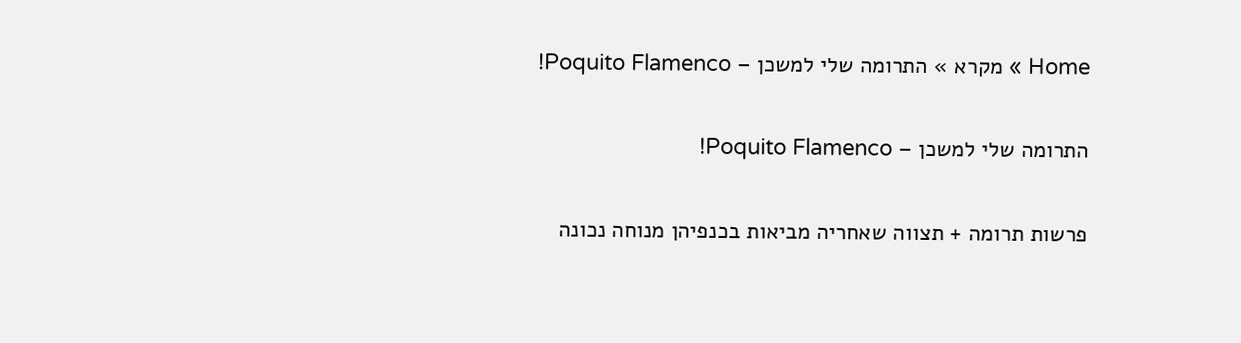Home » מקרא » התרומה שלי למשכן – Poquito Flamenco!

התרומה שלי למשכן – Poquito Flamenco!

פרשות תרומה + תצווה שאחריה מביאות בכנפיהן מנוחה נכונה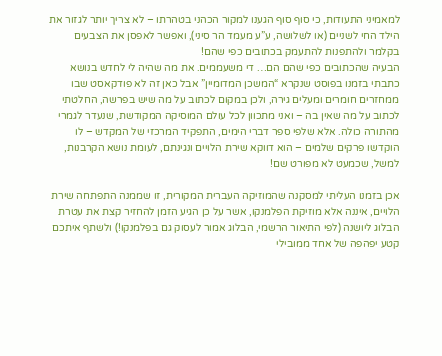למאמיני התעודות, כי סוף סוף הגענו למקור הכהני בטהרתו – לא צריך יותר לגזור את הילד החי לשניים (או לשלושה, ע”ע מעמד הר סיני), ואפשר לאפסן את הצבעים בקלמר ולהתפנות להתעמק בכתובים כפי שהם!
הבעיה שהכתובים כפי שהם הם… די משעממים. את מה שהיה לי לחדש בנושא כתבתי בזמנו בפוסט שנקרא “המשכן המדומיין” אבל כאן זה לא פודקאסט שבו ממחזרים חומרים ומעלים גירה, ולכן במקום לכתוב על מה שיש בפרשה, החלטתי לכתוב על מה שאין בה – ואני מתכוון לכל עולם המוסיקה המקודשת, שנעדר לגמרי מהתורה כולה. אלא שלפי ספר דברי הימים, התפקיד המרכזי של המקדש – לו הוקדשו פרקים שלמים – הוא דווקא שירת הלויים ונגינתם, לעומת נושא הקרבנות, למשל, שכמעט לא מפורט שם!

אכן בזמנו העליתי למסקנה שהמוזיקה העברית המקורית, זו שממנה התפתחה שירת הלויים, איננה אלא מוזיקת הפלמנקו, אשר על כן הגיע הזמן להחזיר קצת את עטרת הבלוג ליושנה (לפי התיאור הרשמי, הבלוג אמור לעסוק גם בפלמנקו!) ולשתף איתכם קטע יפהפה של אחד ממובילי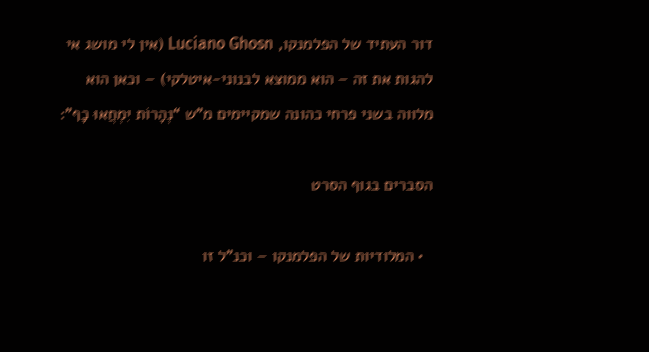דור העתיד של הפלמנקו, Luciano Ghosn (אין לי מושג אי להגות את זה – הוא ממוצא לבנוני-איטלקי) – וכאן הוא מלווה בשני פרחי כהונה שמקיימים מ”ש “נְהָרוֹת יִמְחֲאוּ כָף”:

הסברים בגוף הסרט

  • המלודיות של הפלמנקו – וכנ”ל זו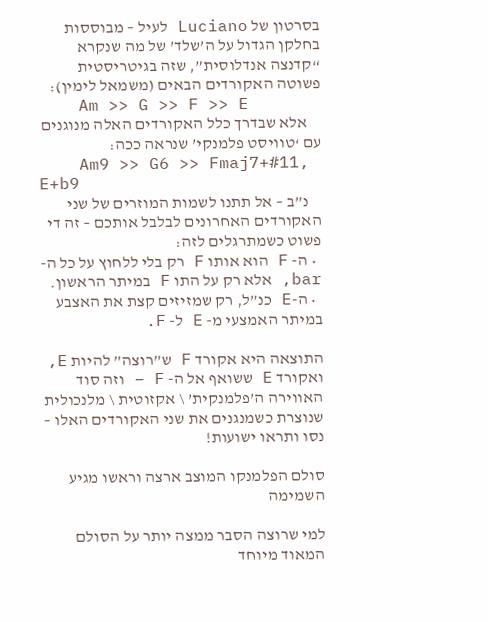בסרטון של Luciano לעיל – מבוססות בחלקן הגדול על ה’שלד’ של מה שנקרא “קדנצה אנדלוסית”, שזה בגיטריסטית פשוטה האקורדים הבאים (משמאל לימין):
    Am >> G >> F >> E
    אלא שבדרך כלל האקורדים האלה מנוגנים עם ‘טוויסט פלמנקי’ שנראה ככה:
    Am9 >> G6 >> Fmaj7+#11, E+b9
    נ”ב – אל תתנו לשמות המוזרים של שני האקורדים האחרונים לבלבל אותכם – זה די פשוט כשמתרגלים לזה:
  • ה- F הוא אותו F רק בלי ללחוץ על כל ה- bar, אלא רק על התו F במיתר הראשון.
  • ה-E כנ”ל, רק שמזיזים קצת את האצבע במיתר האמצעי מ- E ל- F.

התוצאה היא אקורד F ש”רוצה” להיות E, ואקורד E ששואף אל ה- F – וזה סוד האווירה ה’פלמנקית’ \ אקזוטית \ מלנכולית שנוצרת כשמנגנים את שני האקורדים האלו – נסו ותראו ישועות!

סולם הפלמנקו המוצב ארצה וראשו מגיע השמימה

למי שרוצה הסבר ממצה יותר על הסולם המאוד מיוחד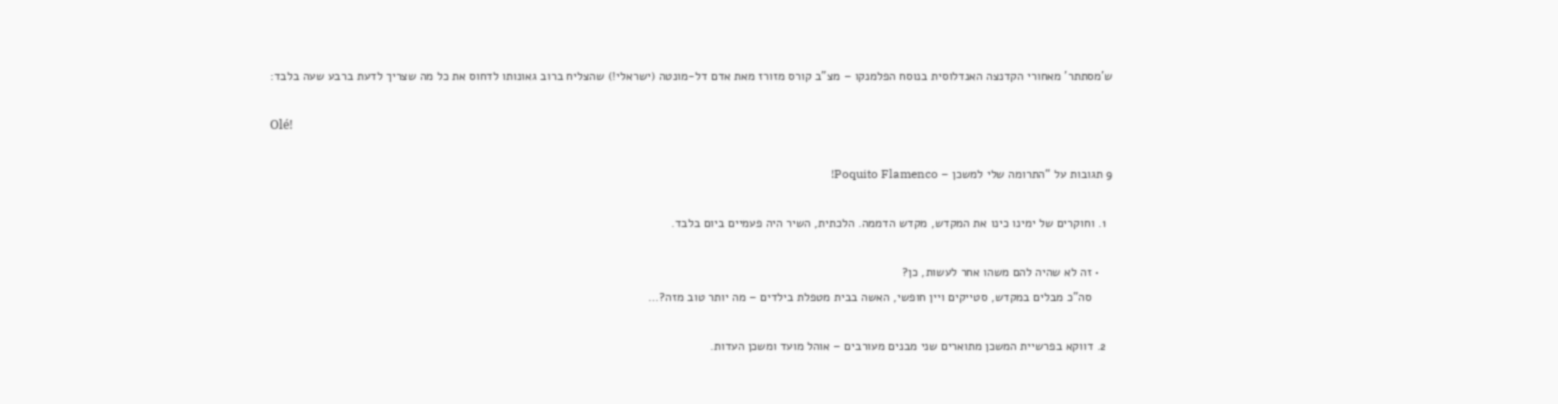ש’מסתתר’ מאחורי הקדנצה האנדלוסית בנוסח הפלמנקו – מצ”ב קורס מזורז מאת אדם דל-מונטה (ישראלי!) שהצליח ברוב גאונותו לדחוס את כל מה שצריך לדעת ברבע שעה בלבד:

Olé!

9 תגובות על “התרומה שלי למשכן – Poquito Flamenco!

  1. וחוקרים של ימינו כינו את המקדש, מקדש הדממה. הלכתית, השיר היה פעמיים ביום בלבד.

    • זה לא שהיה להם משהו אחר לעשות, כן?
      סה”כ מבלים במקדש, סטייקים ויין חופשי, האשה בבית מטפלת בילדים – מה יותר טוב מזה?…

  2. דווקא בפרשיית המשכן מתוארים שני מבנים מעורבים – אוהל מועד ומשכן העדות.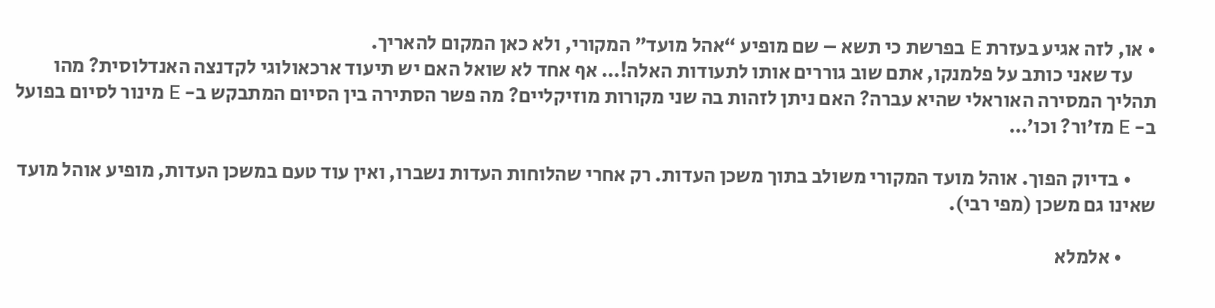• או, לזה אגיע בעזרת E בפרשת כי תשא – שם מופיע “אהל מועד” המקורי, ולא כאן המקום להאריך.
      עד שאני כותב על פלמנקו, אתם שוב גוררים אותו לתעודות האלה!… אף אחד לא שואל האם יש תיעוד ארכאולוגי לקדנצה האנדלוסית? מהו תהליך המסירה האוראלי שהיא עברה? האם ניתן לזהות בה שני מקורות מוזיקליים? מה פשר הסתירה בין הסיום המתבקש ב- E מינור לסיום בפועל ב- E מז’ור? וכו’…

      • בדיוק הפוך. אוהל מועד המקורי משולב בתוך משכן העדות. רק אחרי שהלוחות העדות נשברו, ואין עוד טעם במשכן העדות, מופיע אוהל מועד שאינו גם משכן (מפי רבי).

        • אלמלא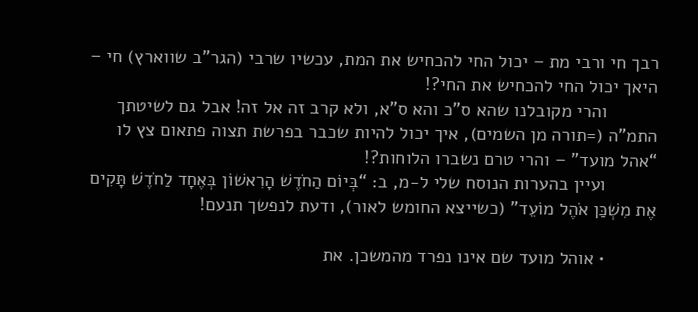רבך חי ורבי מת – יכול החי להכחיש את המת, עכשיו שרבי (הגר”ב שווארץ) חי – היאך יכול החי להכחיש את החי?!
          והרי מקובלנו שהא ס”כ והא ס”א, ולא קרב זה אל זה! אבל גם לשיטתך התמ”ה (=תורה מן השמים), איך יכול להיות שכבר בפרשת תצוה פתאום צץ לו “אהל מועד” – והרי טרם נשברו הלוחות?!
          ועיין בהערות הנוסח שלי ל-מ, ב: “בְּיוֹם הַחֹדֶשׁ הָרִאשׁוֹן בְּאֶחָד לַחֹדֶשׁ תָּקִים אֶת מִשְׁכַּן אֹהֶל מוֹעֵד” (כשייצא החומש לאור), ודעת לנפשך תנעם!

          • אוהל מועד שם אינו נפרד מהמשכן. את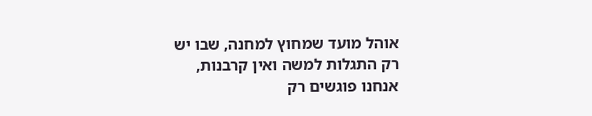אוהל מועד שמחוץ למחנה, שבו יש רק התגלות למשה ואין קרבנות, אנחנו פוגשים רק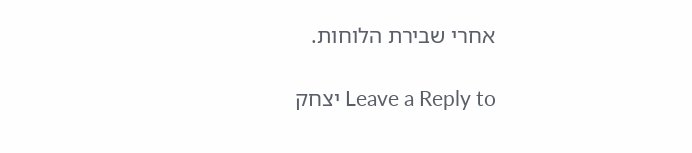אחרי שבירת הלוחות.

Leave a Reply to יצחק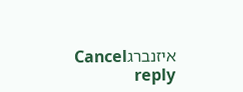איזנברגCancel reply